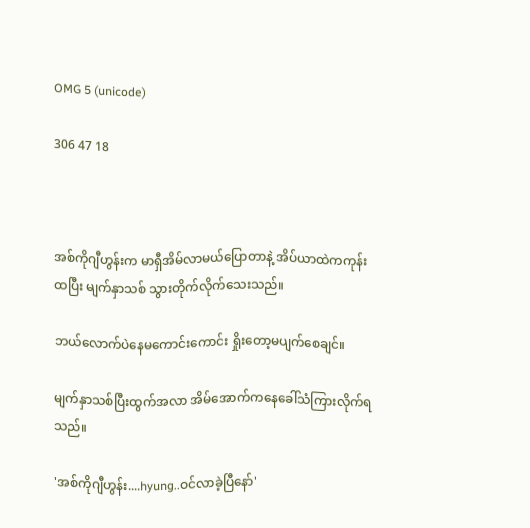OMG 5 (unicode)

306 47 18



အစ်ကိုဂျီဟွန်းက မာရှီအိမ်လာမယ်ပြောတာနဲ့ အိပ်ယာထဲကကုန်းထပြီး မျက်နှာသစ် သွားတိုက်လိုက်သေးသည်။

ဘယ်လောက်ပဲနေမကောင်းကောင်း ရှိုးတော့မပျက်စေချင်။

မျက်နှာသစ်ပြီးထွက်အလာ အိမ်အောက်ကနေခေါ်သံကြားလိုက်ရသည်။

'အစ်ကိုဂျီဟွန်း....hyung..ဝင်လာခဲ့ပြီနော်'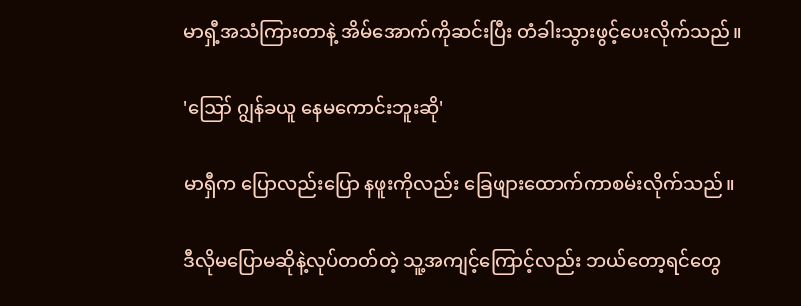မာရှီ့အသံကြားတာနဲ့ အိမ်အောက်ကိုဆင်းပြီး တံခါးသွားဖွင့်ပေးလိုက်သည်။

'ဪ ဂျွန်ခယူ နေမကောင်းဘူးဆို'

မာရှီက ပြောလည်းပြော နဖူးကိုလည်း ခြေဖျားထောက်ကာစမ်းလိုက်သည်။

ဒီလိုမပြောမဆိုနဲ့လုပ်တတ်တဲ့ သူ့အကျင့်ကြောင့်လည်း ဘယ်တော့ရင်တွေ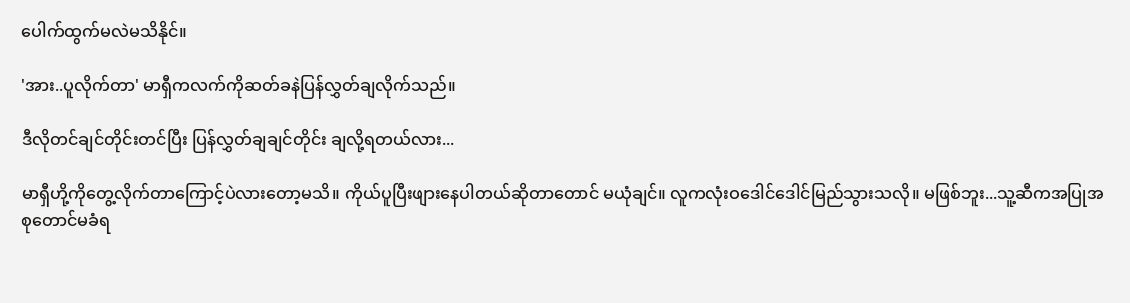ပေါက်ထွက်မလဲမသိနိုင်။

'အား..ပူလိုက်တာ' မာရှီကလက်ကိုဆတ်ခနဲပြန်လွှတ်ချလိုက်သည်။

ဒီလိုတင်ချင်တိုင်းတင်ပြီး ပြန်လွှတ်ချချင်တိုင်း ချလို့ရတယ်လား...

မာရှီဟို့ကိုတွေ့လိုက်တာကြောင့်ပဲလားတော့မသိ။ ကိုယ်ပူပြီးဖျားနေပါတယ်ဆိုတာတောင် မယုံချင်။ လူကလုံးဝဒေါင်ဒေါင်မြည်သွားသလို။ မဖြစ်ဘူး...သူ့ဆီကအပြုအစုတောင်မခံရ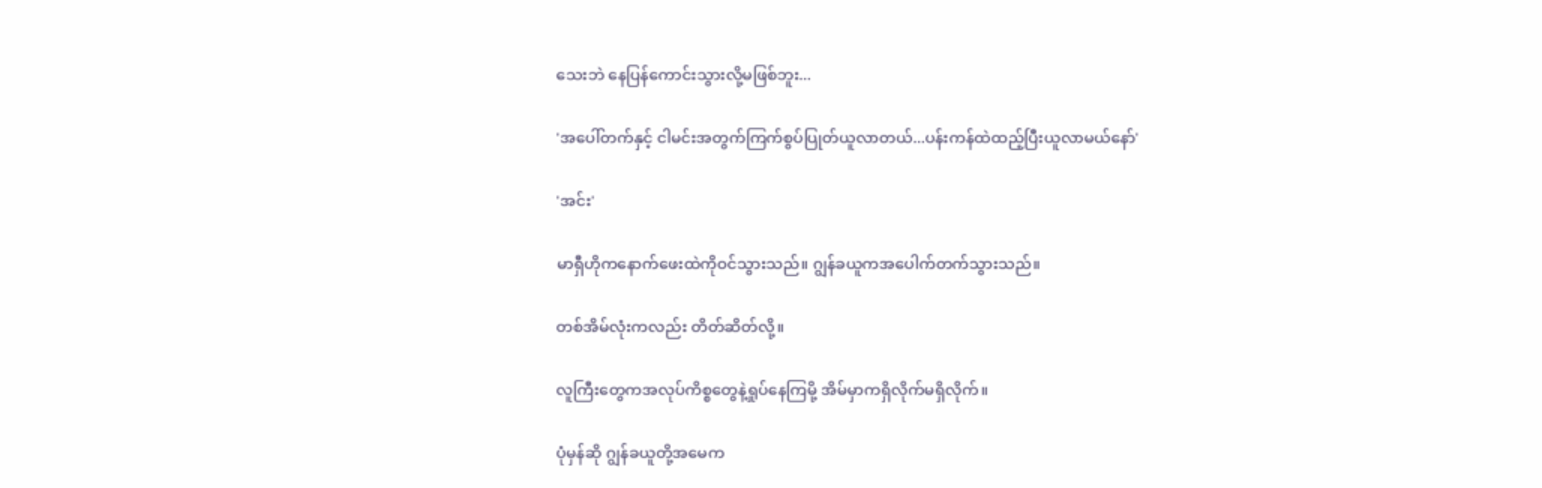သေးဘဲ နေပြန်ကောင်းသွားလို့မဖြစ်ဘူး...

'အပေါ်တက်နှင့် ငါမင်းအတွက်ကြက်စွပ်ပြုတ်ယူလာတယ်...ပန်းကန်ထဲထည့်ပြီးယူလာမယ်နော်'

'အင်း'

မာရှီဟိုကနောက်ဖေးထဲကိုဝင်သွားသည်။ ဂျွန်ခယူကအပေါက်တက်သွားသည်။

တစ်အိမ်လုံးကလည်း တိတ်ဆိတ်လို့။

လူကြီးတွေကအလုပ်ကိစ္စတွေနဲ့ရှုပ်နေကြမို့ အိမ်မှာကရှိလိုက်မရှိလိုက်။

ပုံမှန်ဆို ဂျွန်ခယူတို့အမေက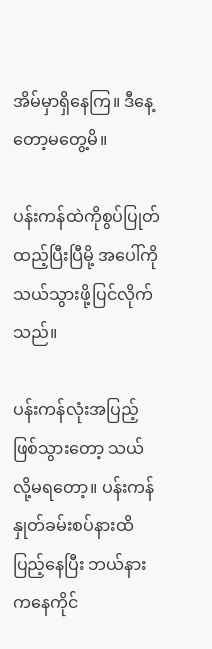အိမ်မှာရှိနေကြ။ ဒီနေ့တော့မတွေ့မိ။

ပန်းကန်ထဲကိုစွပ်ပြုတ်ထည့်ပြီးပြီမို့ အပေါ်ကိုသယ်သွားဖို့ပြင်လိုက်သည်။

ပန်းကန်လုံးအပြည့်ဖြစ်သွားတော့ သယ်လို့မရတော့။ ပန်းကန်နှုတ်ခမ်းစပ်နားထိ ပြည့်နေပြီး ဘယ်နားကနေကိုင်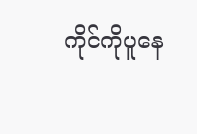ကိုင်ကိုပူနေ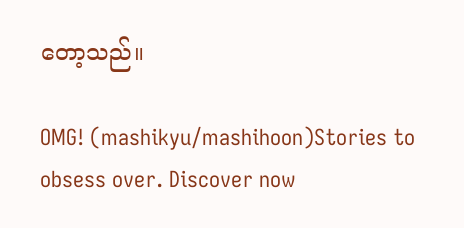တော့သည်။

OMG! (mashikyu/mashihoon)Stories to obsess over. Discover now